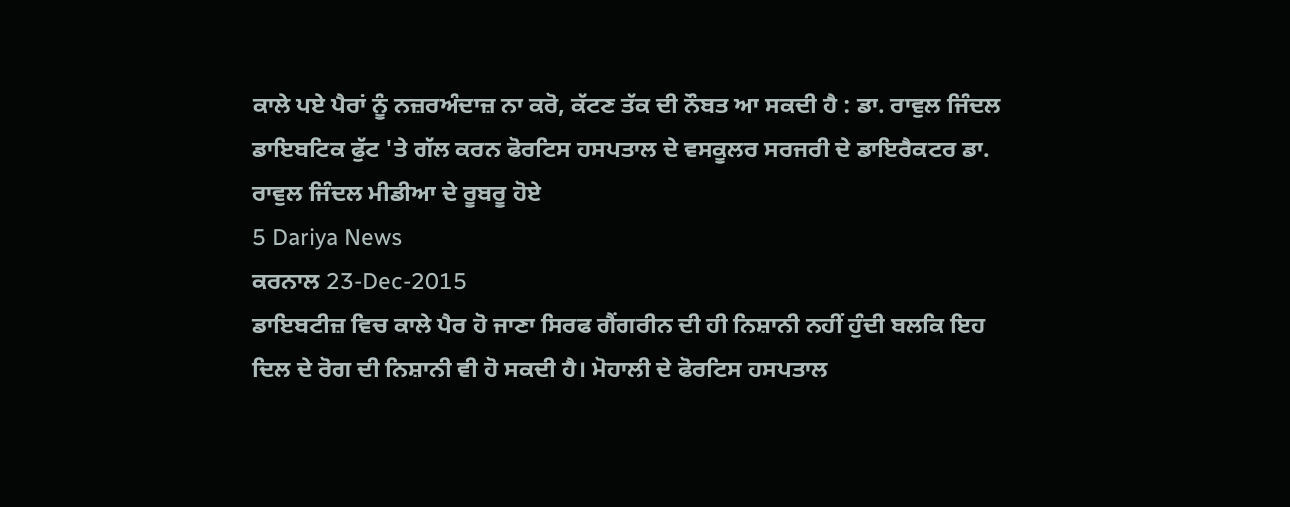ਕਾਲੇ ਪਏ ਪੈਰਾਂ ਨੂੰ ਨਜ਼ਰਅੰਦਾਜ਼ ਨਾ ਕਰੋ, ਕੱਟਣ ਤੱਕ ਦੀ ਨੌਬਤ ਆ ਸਕਦੀ ਹੈ : ਡਾ. ਰਾਵੁਲ ਜਿੰਦਲ
ਡਾਇਬਟਿਕ ਫੁੱਟ 'ਤੇ ਗੱਲ ਕਰਨ ਫੋਰਟਿਸ ਹਸਪਤਾਲ ਦੇ ਵਸਕੂਲਰ ਸਰਜਰੀ ਦੇ ਡਾਇਰੈਕਟਰ ਡਾ. ਰਾਵੁਲ ਜਿੰਦਲ ਮੀਡੀਆ ਦੇ ਰੂਬਰੂ ਹੋਏ
5 Dariya News
ਕਰਨਾਲ 23-Dec-2015
ਡਾਇਬਟੀਜ਼ ਵਿਚ ਕਾਲੇ ਪੈਰ ਹੋ ਜਾਣਾ ਸਿਰਫ ਗੈਂਗਰੀਨ ਦੀ ਹੀ ਨਿਸ਼ਾਨੀ ਨਹੀਂ ਹੁੰਦੀ ਬਲਕਿ ਇਹ ਦਿਲ ਦੇ ਰੋਗ ਦੀ ਨਿਸ਼ਾਨੀ ਵੀ ਹੋ ਸਕਦੀ ਹੈ। ਮੋਹਾਲੀ ਦੇ ਫੋਰਟਿਸ ਹਸਪਤਾਲ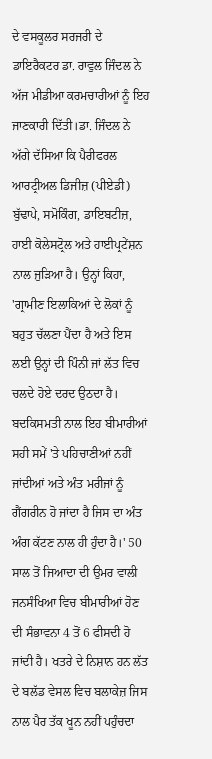ਦੇ ਵਸਕੂਲਰ ਸਰਜਰੀ ਦੇ ਡਾਇਰੈਕਟਰ ਡਾ. ਰਾਵੁਲ ਜਿੰਦਲ ਨੇ ਅੱਜ ਮੀਡੀਆ ਕਰਮਚਾਰੀਆਂ ਨੂੰ ਇਹ ਜਾਣਕਾਰੀ ਦਿੱਤੀ।ਡਾ. ਜਿੰਦਲ ਨੇ ਅੱਗੇ ਦੱਸਿਆ ਕਿ ਪੈਰੀਫਰਲ ਆਰਟ੍ਰੀਅਲ ਡਿਜੀਜ਼ (ਪੀਏਡੀ) ਬੁੱਢਾਪੇ, ਸਮੋਕਿੰਗ, ਡਾਇਬਟੀਜ਼, ਹਾਈ ਕੋਲੇਸਟ੍ਰੋਲ ਅਤੇ ਹਾਈਪ੍ਰਟੇਂਸ਼ਨ ਨਾਲ ਜੁੜਿਆ ਹੈ। ਉਨ੍ਹਾਂ ਕਿਹਾ, 'ਗ੍ਰਾਮੀਣ ਇਲਾਕਿਆਂ ਦੇ ਲੋਕਾਂ ਨੂੰ ਬਹੁਤ ਚੱਲਣਾ ਪੈਂਦਾ ਹੈ ਅਤੇ ਇਸ ਲਈ ਉਨ੍ਹਾਂ ਦੀ ਪਿੰਨੀ ਜਾਂ ਲੱਤ ਵਿਚ ਚਲਦੇ ਹੋਏ ਦਰਦ ਉਠਦਾ ਹੈ। ਬਦਕਿਸਮਤੀ ਨਾਲ ਇਹ ਬੀਮਾਰੀਆਂ ਸਹੀ ਸਮੇਂ 'ਤੇ ਪਹਿਚਾਣੀਆਂ ਨਹੀਂ ਜਾਂਦੀਆਂ ਅਤੇ ਅੰਤ ਮਰੀਜਾਂ ਨੂੰ ਗੈਂਗਰੀਨ ਹੋ ਜਾਂਦਾ ਹੈ ਜਿਸ ਦਾ ਅੰਤ ਅੰਗ ਕੱਟਣ ਨਾਲ ਹੀ ਹੁੰਦਾ ਹੈ।' 50 ਸਾਲ ਤੋਂ ਜਿਆਦਾ ਦੀ ਉਮਰ ਵਾਲੀ ਜਨਸੰਖਿਆ ਵਿਚ ਬੀਮਾਰੀਆਂ ਹੋਣ ਦੀ ਸੰਭਾਵਨਾ 4 ਤੋਂ 6 ਫੀਸਦੀ ਹੋ ਜਾਂਦੀ ਹੈ। ਖਤਰੇ ਦੇ ਨਿਸ਼ਾਨ ਹਨ ਲੱਤ ਦੇ ਬਲੱਡ ਵੇਸਲ ਵਿਚ ਬਲਾਕੇਜ਼ ਜਿਸ ਨਾਲ ਪੈਰ ਤੱਕ ਖੂਨ ਨਹੀਂ ਪਹੁੰਚਦਾ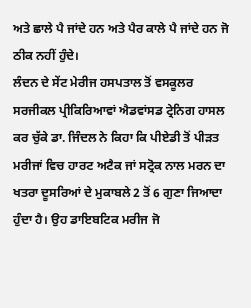ਅਤੇ ਛਾਲੇ ਪੈ ਜਾਂਦੇ ਹਨ ਅਤੇ ਪੈਰ ਕਾਲੇ ਪੈ ਜਾਂਦੇ ਹਨ ਜੋ ਠੀਕ ਨਹੀਂ ਹੁੰਦੇ।
ਲੰਦਨ ਦੇ ਸੇਂਟ ਮੇਰੀਜ ਹਸਪਤਾਲ ਤੋਂ ਵਸਕੂਲਰ ਸਰਜੀਕਲ ਪ੍ਰੀਕਿਰਿਆਵਾਂ ਐਡਵਾਂਸਡ ਟ੍ਰੇਨਿਗ ਹਾਸਲ ਕਰ ਚੁੱਕੇ ਡਾ. ਜਿੰਦਲ ਨੇ ਕਿਹਾ ਕਿ ਪੀਏਡੀ ਤੋਂ ਪੀੜਤ ਮਰੀਜਾਂ ਵਿਚ ਹਾਰਟ ਅਟੈਕ ਜਾਂ ਸਟ੍ਰੋਕ ਨਾਲ ਮਰਨ ਦਾ ਖਤਰਾ ਦੂਸਰਿਆਂ ਦੇ ਮੁਕਾਬਲੇ 2 ਤੋਂ 6 ਗੁਣਾ ਜਿਆਦਾ ਹੁੰਦਾ ਹੈ। ਉਹ ਡਾਇਬਟਿਕ ਮਰੀਜ ਜੋ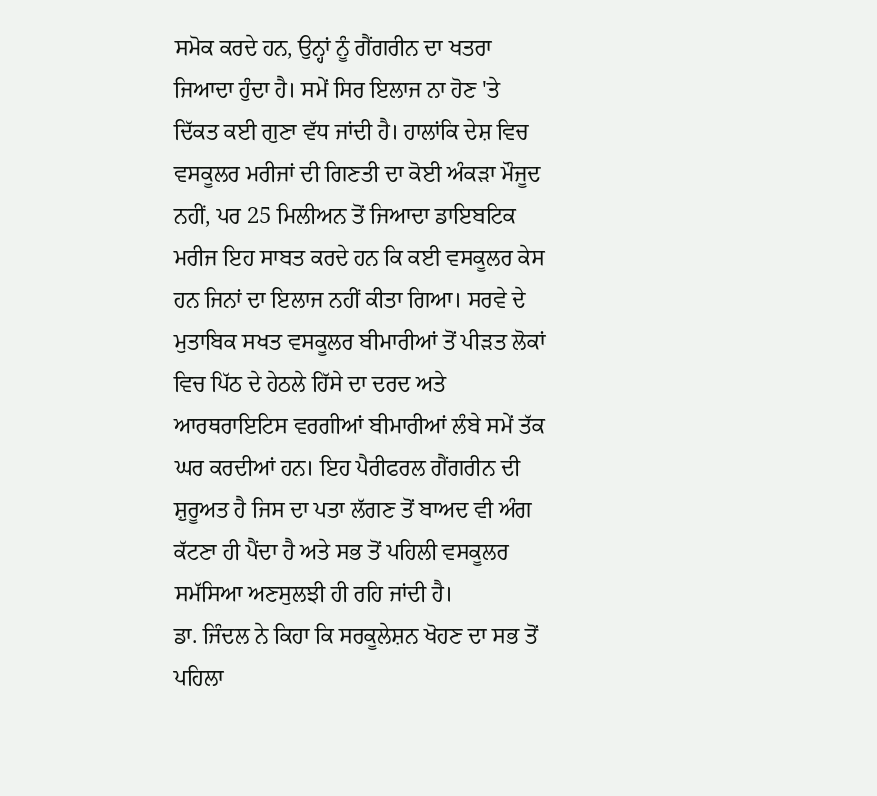ਸਮੋਕ ਕਰਦੇ ਹਨ, ਉਨ੍ਹਾਂ ਨੂੰ ਗੈਂਗਰੀਨ ਦਾ ਖਤਰਾ ਜਿਆਦਾ ਹੁੰਦਾ ਹੈ। ਸਮੇਂ ਸਿਰ ਇਲਾਜ ਨਾ ਹੋਣ 'ਤੇ ਦਿੱਕਤ ਕਈ ਗੁਣਾ ਵੱਧ ਜਾਂਦੀ ਹੈ। ਹਾਲਾਂਕਿ ਦੇਸ਼ ਵਿਚ ਵਸਕੂਲਰ ਮਰੀਜਾਂ ਦੀ ਗਿਣਤੀ ਦਾ ਕੋਈ ਅੰਕੜਾ ਮੌਜੂਦ ਨਹੀਂ, ਪਰ 25 ਮਿਲੀਅਨ ਤੋਂ ਜਿਆਦਾ ਡਾਇਬਟਿਕ ਮਰੀਜ ਇਹ ਸਾਬਤ ਕਰਦੇ ਹਨ ਕਿ ਕਈ ਵਸਕੂਲਰ ਕੇਸ ਹਨ ਜਿਨਾਂ ਦਾ ਇਲਾਜ ਨਹੀਂ ਕੀਤਾ ਗਿਆ। ਸਰਵੇ ਦੇ ਮੁਤਾਬਿਕ ਸਖਤ ਵਸਕੂਲਰ ਬੀਮਾਰੀਆਂ ਤੋਂ ਪੀੜਤ ਲੋਕਾਂ ਵਿਚ ਪਿੱਠ ਦੇ ਹੇਠਲੇ ਹਿੱਸੇ ਦਾ ਦਰਦ ਅਤੇ ਆਰਥਰਾਇਟਿਸ ਵਰਗੀਆਂ ਬੀਮਾਰੀਆਂ ਲੰਬੇ ਸਮੇਂ ਤੱਕ ਘਰ ਕਰਦੀਆਂ ਹਨ। ਇਹ ਪੈਰੀਫਰਲ ਗੈਂਗਰੀਨ ਦੀ ਸ਼ੁਰੂਅਤ ਹੈ ਜਿਸ ਦਾ ਪਤਾ ਲੱਗਣ ਤੋਂ ਬਾਅਦ ਵੀ ਅੰਗ ਕੱਟਣਾ ਹੀ ਪੈਂਦਾ ਹੈ ਅਤੇ ਸਭ ਤੋਂ ਪਹਿਲੀ ਵਸਕੂਲਰ ਸਮੱਸਿਆ ਅਣਸੁਲਝੀ ਹੀ ਰਹਿ ਜਾਂਦੀ ਹੈ।
ਡਾ. ਜਿੰਦਲ ਨੇ ਕਿਹਾ ਕਿ ਸਰਕੂਲੇਸ਼ਨ ਖੋਹਣ ਦਾ ਸਭ ਤੋਂ ਪਹਿਲਾ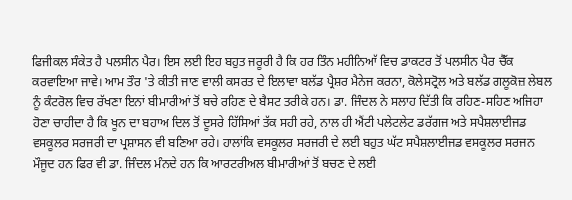ਫਿਜੀਕਲ ਸੰਕੇਤ ਹੈ ਪਲਸੀਨ ਪੈਰ। ਇਸ ਲਈ ਇਹ ਬਹੁਤ ਜਰੂਰੀ ਹੈ ਕਿ ਹਰ ਤਿੰਨ ਮਹੀਨਿਆੱ ਵਿਚ ਡਾਕਟਰ ਤੋਂ ਪਲਸੀਨ ਪੈਰ ਚੈੱਕ ਕਰਵਾਇਆ ਜਾਵੇ। ਆਮ ਤੌਰ 'ਤੇ ਕੀਤੀ ਜਾਣ ਵਾਲੀ ਕਸਰਤ ਦੇ ਇਲਾਵਾ ਬਲੱਡ ਪ੍ਰੈਸ਼ਰ ਮੈਨੇਜ ਕਰਨਾ, ਕੋਲੇਸਟ੍ਰੋਲ ਅਤੇ ਬਲੱਡ ਗਲੂਕੋਜ਼ ਲੇਬਲ ਨੂੰ ਕੰਟਰੋਲ ਵਿਚ ਰੱਖਣਾ ਇਨਾਂ ਬੀਮਾਰੀਆਂ ਤੋਂ ਬਚੇ ਰਹਿਣ ਦੇ ਬੈਸਟ ਤਰੀਕੇ ਹਨ। ਡਾ. ਜਿੰਦਲ ਨੇ ਸਲਾਹ ਦਿੱਤੀ ਕਿ ਰਹਿਣ-ਸਹਿਣ ਅਜਿਹਾ ਹੋਣਾ ਚਾਹੀਦਾ ਹੈ ਕਿ ਖੂਨ ਦਾ ਬਹਾਅ ਦਿਲ ਤੋਂ ਦੂਸਰੇ ਹਿੱਸਿਆਂ ਤੱਕ ਸਹੀ ਰਹੇ, ਨਾਲ ਹੀ ਐਂਟੀ ਪਲੇਟਲੇਟ ਡਰੱਗਜ ਅਤੇ ਸਪੈਸ਼ਲਾਈਜਡ ਵਸਕੂਲਰ ਸਰਜਰੀ ਦਾ ਪ੍ਰਸ਼ਾਸਨ ਵੀ ਬਣਿਆ ਰਹੇ। ਹਾਲਾਂਕਿ ਵਸਕੂਲਰ ਸਰਜਰੀ ਦੇ ਲਈ ਬਹੁਤ ਘੱਟ ਸਪੈਸ਼ਲਾਈਜਡ ਵਸਕੂਲਰ ਸਰਜਨ ਮੌਜੂਦ ਹਨ ਫਿਰ ਵੀ ਡਾ. ਜਿੰਦਲ ਮੰਨਦੇ ਹਨ ਕਿ ਆਰਟਰੀਅਲ ਬੀਮਾਰੀਆਂ ਤੋਂ ਬਚਣ ਦੇ ਲਈ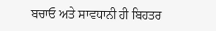ਬਚਾਓ ਅਤੇ ਸਾਵਧਾਨੀ ਹੀ ਬਿਹਤਰ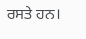ਰਸਤੇ ਹਨ।